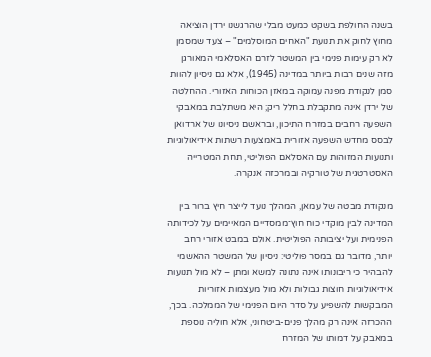בשנה החולפת בשקט כמעט מבלי שהרגשנו ירדן הוציאה מחוץ לחוק את תנועת "האחים המוסלמים" – צעד שמסמן לא רק עימות פנימי בין המשטר לזרם האסלאמי המאורגן מזה שנים רבות ביותר במדינה (1945), אלא גם ניסיון להוות סמן לנקודת מפנה עמוקה במאזן הכוחות האזורי. ההחלטה של ירדן אינה מתקבלת בחלל ריק; היא משתלבת במאבקי השפעה רחבים במזרח התיכון, ובראשם ניסיונו של ארדואן לבסס מחדש השפעה אזורית באמצעות רשתות אידיאולוגיות ותנועות המזוהות עם האסלאם הפוליטי, תחת המטרייה האסטרטגית של טורקיה ובמרכזה אנקרה.

מנקודת מבטה של עמאן, המהלך נועד לייצר חיץ ברור בין המדינה לבין מוקדי כוח חוץ־ממסדיים המאיימים על לכידותה הפנימית ועל יציבותה הפוליטית. אולם במבט אזורי רחב יותר, מדובר גם במסר פוליטי: ניסיון של המשטר ההאשמי להבהיר כי ריבונותו אינה נתונה למשא ומתן – לא מול תנועות אידיאולוגיות חוצות גבולות ולא מול מעצמות אזוריות המבקשות להשפיע על סדר היום הפנימי של הממלכה. בכך, ההכרזה אינה רק מהלך פנים-ביטחוני, אלא חוליה נוספת במאבק על דמותו של המזרח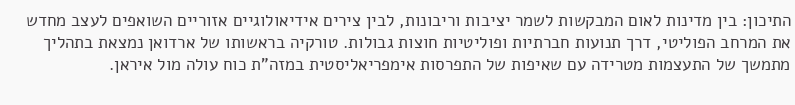התיכון: בין מדינות לאום המבקשות לשמר יציבות וריבונות, לבין צירים אידיאולוגיים אזוריים השואפים לעצב מחדש את המרחב הפוליטי, דרך תנועות חברתיות ופוליטיות חוצות גבולות. טורקיה בראשותו של ארדואן נמצאת בתהליך מתמשך של התעצמות מטרידה עם שאיפות של התפרסות אימפריאליסטית במזה"ת כוח עולה מול איראן.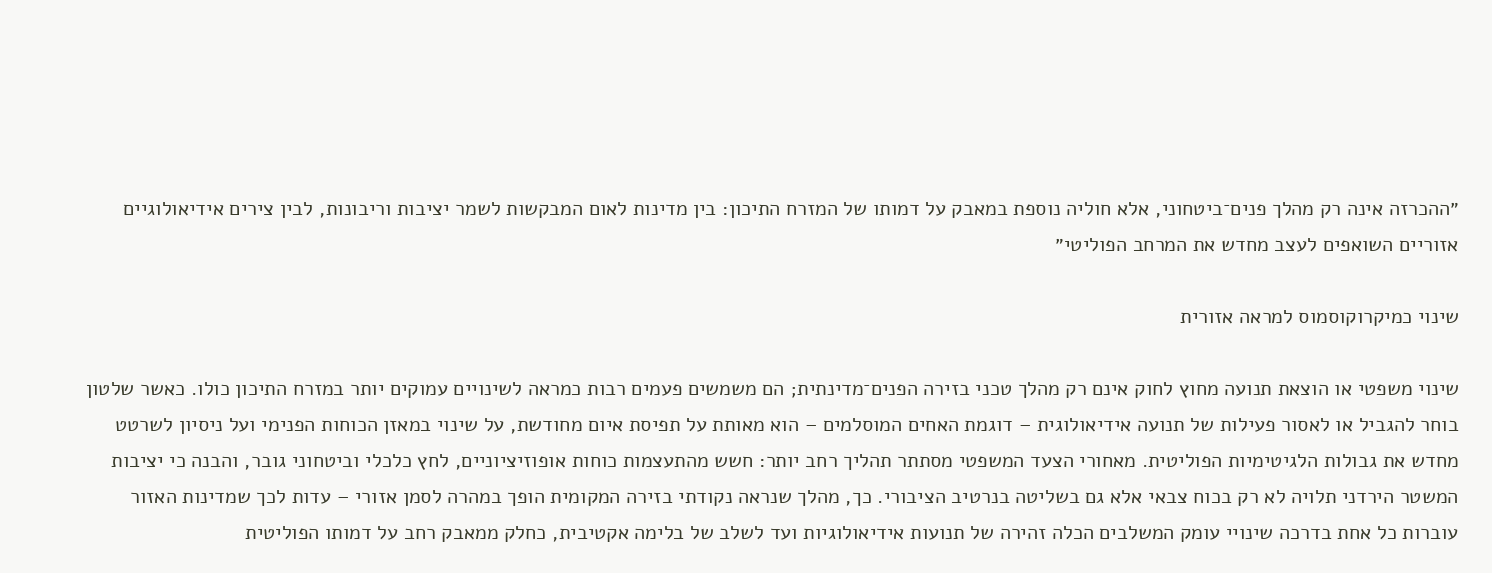״ההכרזה אינה רק מהלך פנים־ביטחוני, אלא חוליה נוספת במאבק על דמותו של המזרח התיכון: בין מדינות לאום המבקשות לשמר יציבות וריבונות, לבין צירים אידיאולוגיים אזוריים השואפים לעצב מחדש את המרחב הפוליטי״

שינוי כמיקרוקוסמוס למראה אזורית

שינוי משפטי או הוצאת תנועה מחוץ לחוק אינם רק מהלך טכני בזירה הפנים־מדינתית; הם משמשים פעמים רבות כמראה לשינויים עמוקים יותר במזרח התיכון כולו. כאשר שלטון בוחר להגביל או לאסור פעילות של תנועה אידיאולוגית – דוגמת האחים המוסלמים – הוא מאותת על תפיסת איום מחודשת, על שינוי במאזן הכוחות הפנימי ועל ניסיון לשרטט מחדש את גבולות הלגיטימיות הפוליטית. מאחורי הצעד המשפטי מסתתר תהליך רחב יותר: חשש מהתעצמות כוחות אופוזיציוניים, לחץ כלכלי וביטחוני גובר, והבנה כי יציבות המשטר הירדני תלויה לא רק בכוח צבאי אלא גם בשליטה בנרטיב הציבורי. כך, מהלך שנראה נקודתי בזירה המקומית הופך במהרה לסמן אזורי – עדות לכך שמדינות האזור עוברות כל אחת בדרכה שינויי עומק המשלבים הכלה זהירה של תנועות אידיאולוגיות ועד לשלב של בלימה אקטיבית, כחלק ממאבק רחב על דמותו הפוליטית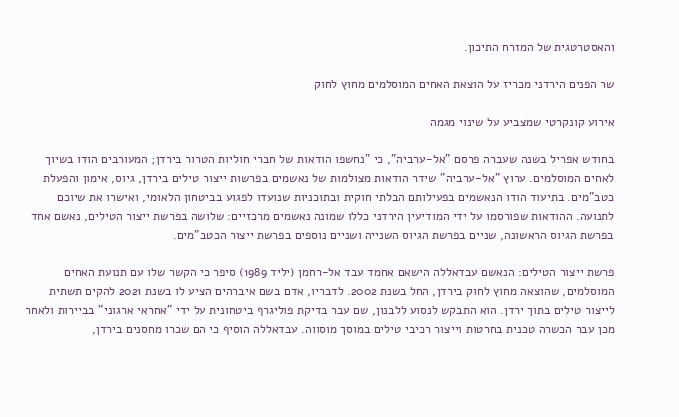והאסטרטגית של המזרח התיכון.

שר הפנים הירדני מכריז על הוצאת האחים המוסלמים מחוץ לחוק

אירוע קונקרטי שמצביע על שינוי מגמה

בחודש אפריל בשנה שעברה פרסם "אל-ערביה", כי "נחשפו הודאות של חברי חוליות הטרור בירדן; המעורבים הודו בשיוך לאחים המוסלמים. ערוץ "אל-ערביה" שידר הודאות מצולמות של נאשמים בפרשות ייצור טילים בירדן, גיוס, אימון והפעלת כטב"מים. בתיעוד הודו הנאשמים בפעילותם הבלתי חוקית ובתוכניות שנועדו לפגוע בביטחון הלאומי, ואישרו את שיוכם לתנועה. ההודאות שפורסמו על ידי המודיעין הירדני כללו שמונה נאשמים מרכזיים: שלושה בפרשת ייצור הטילים, נאשם אחד בפרשת הגיוס הראשונה, שניים בפרשת הגיוס השנייה ושניים נוספים בפרשת ייצור הכטב"מים.

פרשת ייצור הטילים: הנאשם עבדאללה הישאם אחמד עבד אל-רחמן (יליד 1989) סיפר כי הקשר שלו עם תנועת האחים המוסלמים, שהוצאה מחוץ לחוק בירדן, החל בשנת 2002. לדבריו, אדם בשם איברהים הציע לו בשנת 2021 להקים תשתית לייצור טילים בתוך ירדן. הוא התבקש לנסוע ללבנון, שם עבר בדיקת פוליגרף ביטחונית על ידי "אחראי ארגוני" בביירות ולאחר מכן עבר הכשרה טכנית בחרטות וייצור רכיבי טילים במוסך מוסווה. עבדאללה הוסיף כי הם שכרו מחסנים בירדן,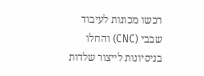רכשו מכונות לעיבוד שבבי (CNC) והחלו בניסיונות לייצור שלדות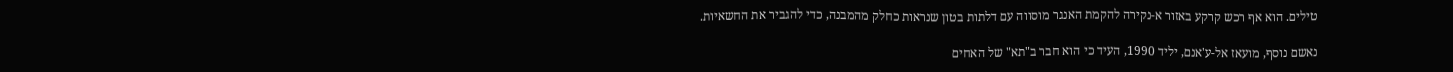טילים. הוא אף רכש קרקע באזור א-נקירה להקמת האנגר מוסווה עם דלתות בטון שנראות כחלק מהמבנה, כדי להגביר את החשאיות.

נאשם נוסף, מועאז אל-ע'אנם, יליד 1990, העיד כי הוא חבר ב"תא" של האחים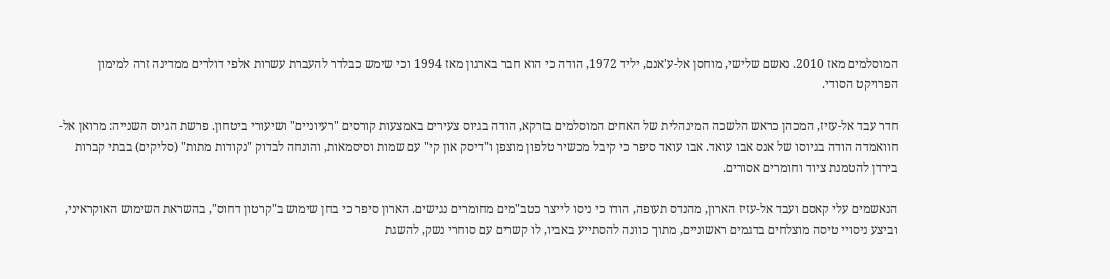המוסלמים מאז 2010. נאשם שלישי, מוחסן אל-ע'אנם, יליד 1972, הודה כי הוא חבר בארגון מאז 1994 וכי שימש כבלדר להעברת עשרות אלפי דולרים ממדינה זרה למימון הפרויקט הסודי.

חדר עבד אל-עזיז, המכהן כראש הלשכה המינהלית של האחים המוסלמים בזרקא, הודה בגיוס צעירים באמצעות קורסים "רעיוניים" ושיעורי ביטחון. פרשת הגיוס השנייה: מרואן אל-חוואמדה הודה בגיוסו של אנס אבו עואד. אבו עואד סיפר כי קיבל מכשיר טלפון מוצפן ו"דיסק און קי" עם שמות וסיסמאות, והונחה לבדוק "נקודות מתות" (סליקים) בבתי קברות בירדן להטמנת ציוד וחומרים אסורים.

הנאשמים עלי קאסם ועבד אל-עזיז הארון, מהנדס תעופה, הודו כי ניסו לייצר כטב"מים מחומרים נגישים. הארון סיפר כי בחן שימוש ב"קרטון דחוס", בהשראת השימוש האוקראיני, וביצע ניסויי טיסה מוצלחים בדגמים ראשוניים, מתוך כוונה להסתייע באביו, לו קשרים עם סוחרי נשק, להשגת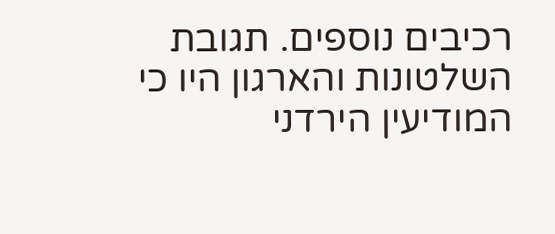רכיבים נוספים. תגובת השלטונות והארגון היו כי המודיעין הירדני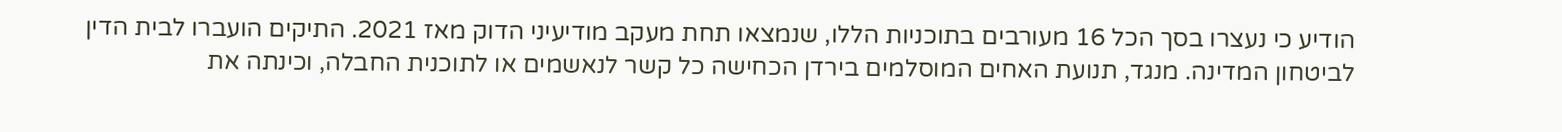הודיע כי נעצרו בסך הכל 16 מעורבים בתוכניות הללו, שנמצאו תחת מעקב מודיעיני הדוק מאז 2021. התיקים הועברו לבית הדין לביטחון המדינה. מנגד, תנועת האחים המוסלמים בירדן הכחישה כל קשר לנאשמים או לתוכנית החבלה, וכינתה את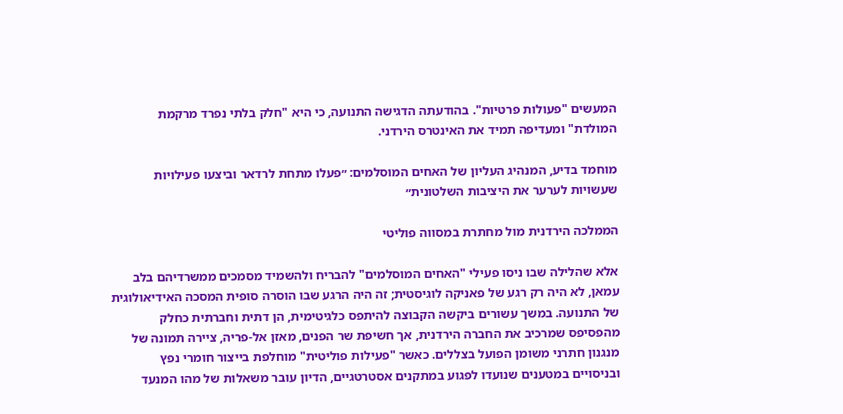המעשים "פעולות פרטיות". בהודעתה הדגישה התנועה, כי היא "חלק בלתי נפרד מרקמת המולדת" ומעדיפה תמיד את האינטרס הירדני.

מוחמד בדיע, המנהיג העליון של האחים המוסלמים: ״פעלו מתחת לרדאר וביצעו פעילויות שעשויות לערער את היציבות השלטונית״

הממלכה הירדנית מול מחתרת במסווה פוליטי

אלא שהלילה שבו ניסו פעילי "האחים המוסלמים" להבריח ולהשמיד מסמכים ממשרדיהם בלב עמאן, לא היה רק רגע של פאניקה לוגיסטית; זה היה הרגע שבו הוסרה סופית המסכה האידיאולוגית של התנועה. במשך עשורים ביקשה הקבוצה להיתפס כלגיטימית, הן דתית וחברתית כחלק מהפסיפס שמרכיב את החברה הירדנית, אך חשיפת שר הפנים, מאזן אל-פריה, ציירה תמונה של מנגנון חתרני משומן הפועל בצללים. כאשר "פעילות פוליטית" מוחלפת בייצור חומרי נפץ ובניסויים במטענים שנועדו לפגוע במתקנים אסטרטגיים, הדיון עובר משאלות של מהו המנעד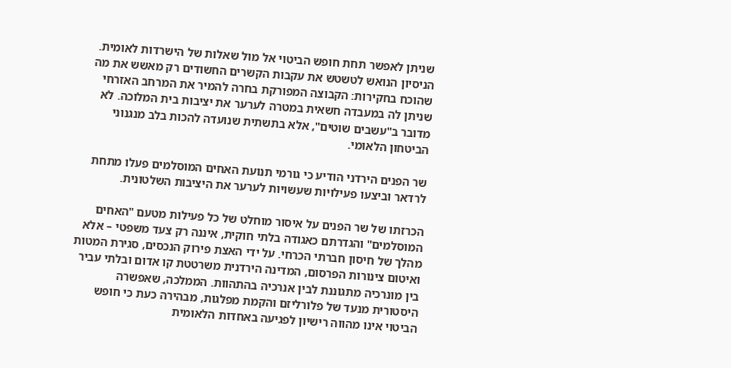שניתן לאפשר תחת חופש הביטוי אל מול שאלות של הישרדות לאומית. הניסיון הנואש לטשטש את עקבות הקשרים החשודים רק מאשש את מה שהוכח בחקירות: הקבוצה המפורקת בחרה להמיר את המרחב האזרחי שניתן לה במעבדה חשאית במטרה לערער את יציבות בית המלוכה. לא מדובר ב"עשבים שוטים", אלא בתשתית שנועדה להכות בלב מנגנוני הביטחון הלאומי.

שר הפנים הירדני הודיע כי גורמי תנועת האחים המוסלמים פעלו מתחת לרדאר וביצעו פעילויות שעשויות לערער את היציבות השלטונית.

הכרזתו של שר הפנים על איסור מוחלט של כל פעילות מטעם "האחים המוסלמים" והגדרתם כאגודה בלתי חוקית, איננה רק צעד משפטי – אלא מהלך של חיסון חברתי הכרחי. על ידי האצת פירוק הנכסים, סגירת המטות ואיטום צינורות הפרסום, המדינה הירדנית משרטטת קו אדום ובלתי עביר בין מונרכיה מתגוננת לבין אנרכיה בהתהוות. הממלכה, שאפשרה היסטורית מנעד של פלורליזם והקמת מפלגות, מבהירה כעת כי חופש הביטוי אינו מהווה רישיון לפגיעה באחדות הלאומית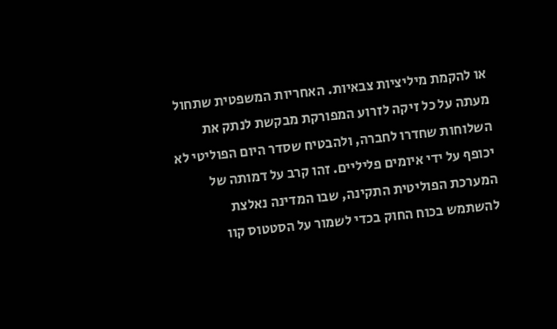או להקמת מיליציות צבאיות. האחריות המשפטית שתחול מעתה על כל זיקה לזרוע המפורקת מבקשת לנתק את השלוחות שחדרו לחברה, ולהבטיח שסדר היום הפוליטי לא יכופף על ידי איומים פליליים. זהו קרב על דמותה של המערכת הפוליטית התקינה, שבו המדינה נאלצת להשתמש בכוח החוק בכדי לשמור על הסטטוס קוו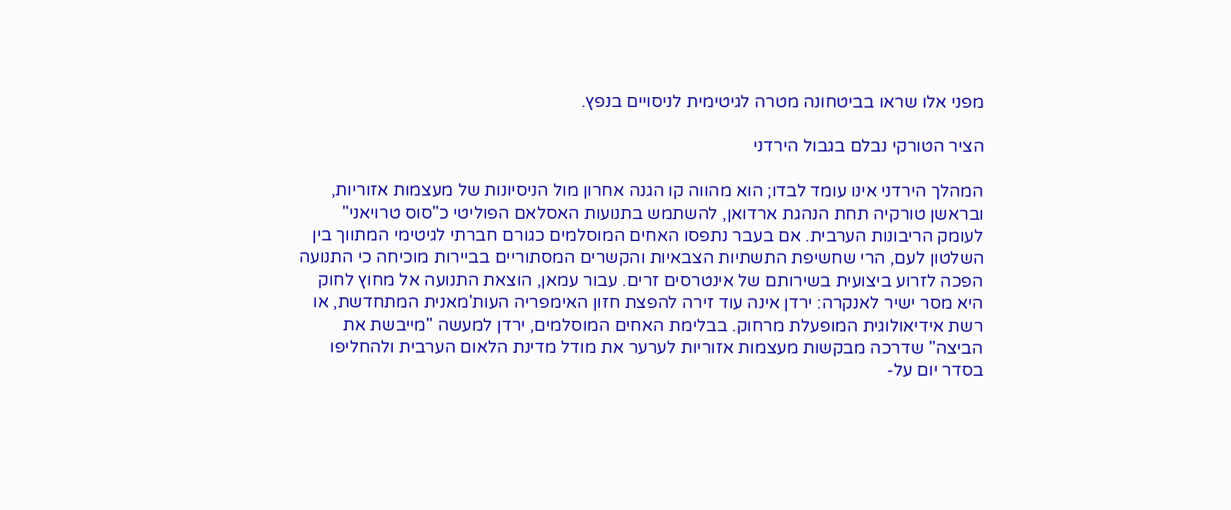מפני אלו שראו בביטחונה מטרה לגיטימית לניסויים בנפץ.

הציר הטורקי נבלם בגבול הירדני

המהלך הירדני אינו עומד לבדו; הוא מהווה קו הגנה אחרון מול הניסיונות של מעצמות אזוריות, ובראשן טורקיה תחת הנהגת ארדואן, להשתמש בתנועות האסלאם הפוליטי כ"סוס טרויאני" לעומק הריבונות הערבית. אם בעבר נתפסו האחים המוסלמים כגורם חברתי לגיטימי המתווך בין השלטון לעם, הרי שחשיפת התשתיות הצבאיות והקשרים המסתוריים בביירות מוכיחה כי התנועה הפכה לזרוע ביצועית בשירותם של אינטרסים זרים. עבור עמאן, הוצאת התנועה אל מחוץ לחוק היא מסר ישיר לאנקרה: ירדן אינה עוד זירה להפצת חזון האימפריה העות'מאנית המתחדשת, או רשת אידיאולוגית המופעלת מרחוק. בבלימת האחים המוסלמים, ירדן למעשה "מייבשת את הביצה" שדרכה מבקשות מעצמות אזוריות לערער את מודל מדינת הלאום הערבית ולהחליפו בסדר יום על-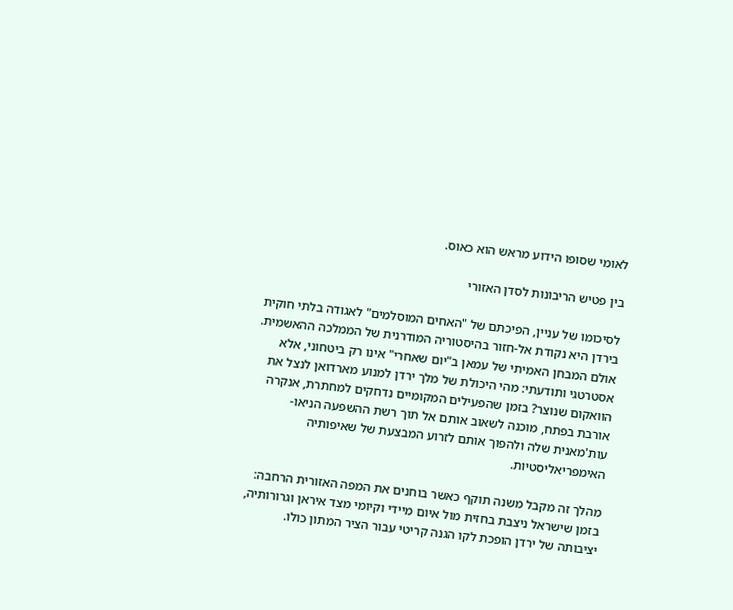לאומי שסופו הידוע מראש הוא כאוס.

בין פטיש הריבונות לסדן האזורי

לסיכומו של עניין, הפיכתם של "האחים המוסלמים" לאגודה בלתי חוקית בירדן היא נקודת אל-חזור בהיסטוריה המודרנית של הממלכה ההאשמית. אולם המבחן האמיתי של עמאן ב"יום שאחרי" אינו רק ביטחוני, אלא אסטרטגי ותודעתי: מהי היכולת של מלך ירדן למנוע מארדואן לנצל את הוואקום שנוצר? בזמן שהפעילים המקומיים נדחקים למחתרת, אנקרה אורבת בפתח, מוכנה לשאוב אותם אל תוך רשת ההשפעה הניאו-עות'מאנית שלה ולהפוך אותם לזרוע המבצעת של שאיפותיה האימפריאליסטיות.

מהלך זה מקבל משנה תוקף כאשר בוחנים את המפה האזורית הרחבה: בזמן שישראל ניצבת בחזית מול איום מיידי וקיומי מצד איראן וגרורותיה, יציבותה של ירדן הופכת לקו הגנה קריטי עבור הציר המתון כולו.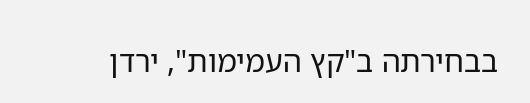בבחירתה ב"קץ העמימות", ירדן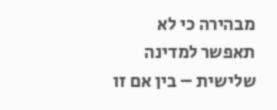מבהירה כי לא תאפשר למדינה שלישית – בין אם זו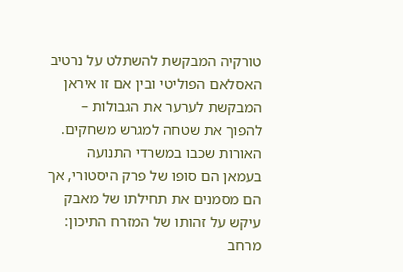טורקיה המבקשת להשתלט על נרטיב האסלאם הפוליטי ובין אם זו איראן המבקשת לערער את הגבולות – להפוך את שטחה למגרש משחקים. האורות שכבו במשרדי התנועה בעמאן הם סופו של פרק היסטורי, אך הם מסמנים את תחילתו של מאבק עיקש על זהותו של המזרח התיכון: מרחב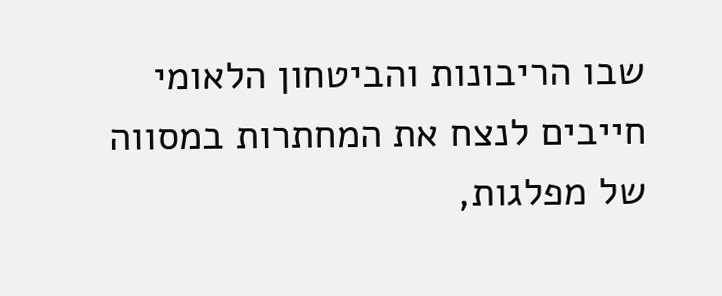שבו הריבונות והביטחון הלאומי חייבים לנצח את המחתרות במסווה של מפלגות,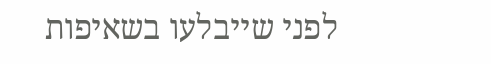לפני שייבלעו בשאיפות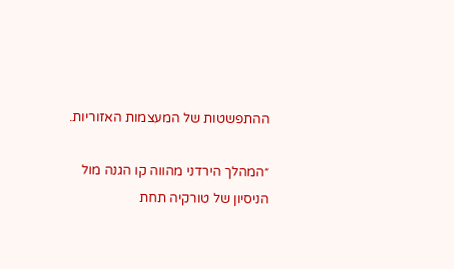ההתפשטות של המעצמות האזוריות.

״המהלך הירדני מהווה קו הגנה מול הניסיון של טורקיה תחת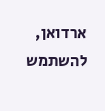ארדואן, להשתמש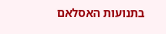בתנועות האסלאם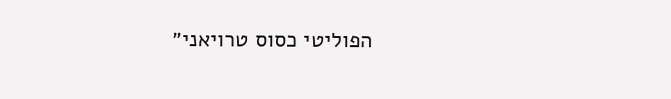הפוליטי כסוס טרויאני״